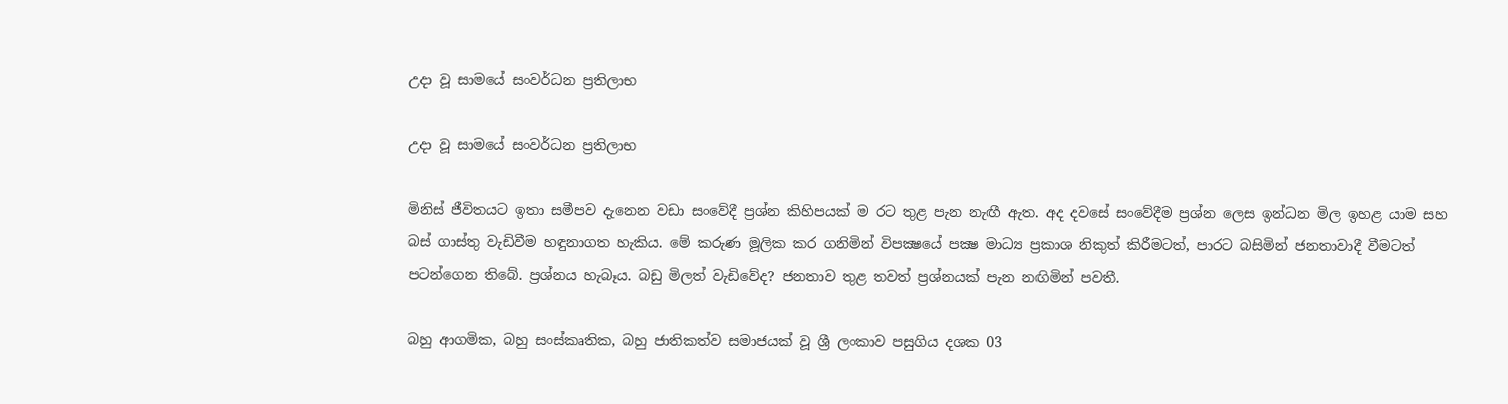උදා වූ සාමයේ සංවර්ධන ප්‍රතිලාභ

උදා වූ සාමයේ සංවර්ධන ප්‍රතිලාභ

මිනිස් ජීවිතයට ඉතා සමීපව දැනෙන වඩා සංවේදී ප්‍රශ්න කිහිපයක් ම රට තුළ පැන නැඟී ඇත. අද දවසේ සංවේදීම ප්‍රශ්න ලෙස ඉන්ධන මිල ඉහළ යාම සහ බස් ගාස්තු වැඩිවීම හඳුනාගත හැකිය. මේ කරුණ මූලික කර ගනිමින් විපක්‍ෂයේ පක්‍ෂ මාධ්‍ය ප්‍රකාශ නිකුත් කිරීමටත්, පාරට බසිමින් ජනතාවාදී වීමටත් පටන්ගෙන තිබේ. ප්‍රශ්නය හැබෑය. බඩු මිලත් වැඩිවේද? ජනතාව තුළ තවත් ප්‍රශ්නයක් පැන නඟිමින් පවතී.

බහු ආගමික, බහු සංස්කෘතික, බහු ජාතිකත්ව සමාජයක් වූ ශ්‍රී ලංකාව පසුගිය දශක 03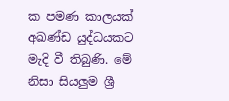ක පමණ කාලයක් අඛණ්ඩ යුද්ධයකට මැදි වී තිබුණි. මේ නිසා සියලුම ශ්‍රී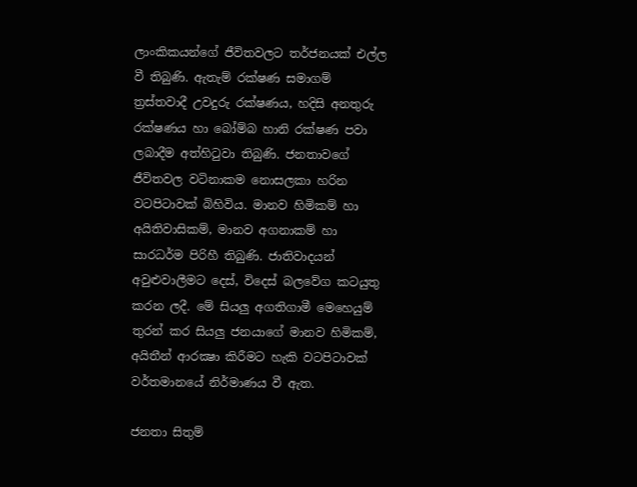ලාංකිකයන්ගේ ජීවිතවලට තර්ජනයක් එල්ල වී තිබුණි. ඇතැම් රක්ෂණ සමාගම් ත්‍රස්තවාදී උවදුරු රක්ෂණය, හදිසි අනතුරු රක්ෂණය හා බෝම්බ හානි රක්ෂණ පවා ලබාදීම අත්හිටුවා තිබුණි. ජනතාවගේ ජීවිතවල වටිනාකම නොසලකා හරින වටපිටාවක් බිහිවිය. මානව හිමිකම් හා අයිතිවාසිකම්, මානව අගනාකම් හා සාරධර්ම පිරිහී තිබුණි. ජාතිවාදයන් අවුළුවාලීමට දෙස්, විදෙස් බලවේග කටයුතු කරන ලදී. මේ සියලු අගතිගාමී මෙහෙයුම් තුරන් කර සියලු ජනයාගේ මානව හිමිකම්, අයිතීන් ආරක්‍ෂා කිරීමට හැකි වටපිටාවක් වර්තමානයේ නිර්මාණය වී ඇත.

ජනතා සිතුම්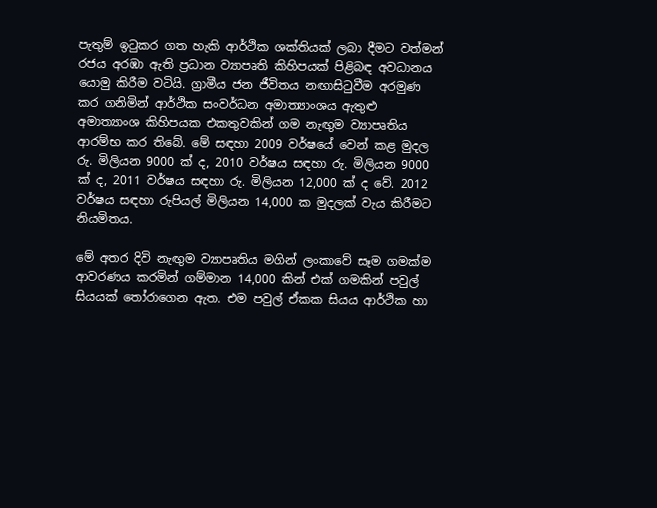පැතුම් ඉටුකර ගත හැකි ආර්ථික ශක්තියක් ලබා දීමට වත්මන් රජය අරඹා ඇති ප්‍රධාන ව්‍යාපෘති කිහිපයක් පිළිබඳ අවධානය යොමු කිරීම වටියි. ග්‍රාමීය ජන ජීවිතය නඟාසිටුවීම අරමුණ කර ගනිමින් ආර්ථික සංවර්ධන අමාත්‍යාංශය ඇතුළු අමාත්‍යාංශ කිහිපයක එකතුවකින් ගම නැඟුම ව්‍යාපෘතිය ආරම්භ කර තිබේ. මේ සඳහා 2009 වර්ෂයේ වෙන් කළ මුදල රු. මිලියන 9000 ක් ද, 2010 වර්ෂය සඳහා රු. මිලියන 9000 ක් ද, 2011 වර්ෂය සඳහා රු. මිලියන 12,000 ක් ද වේ. 2012 වර්ෂය සඳහා රුපියල් මිලියන 14,000 ක මුදලක් වැය කිරීමට නියමිතය.

මේ අතර දිවි නැඟුම ව්‍යාපෘතිය මගින් ලංකාවේ සෑම ගමක්ම ආවරණය කරමින් ගම්මාන 14,000 කින් එක් ගමකින් පවුල් සියයක් තෝරාගෙන ඇත. එම පවුල් ඒකක සියය ආර්ථික හා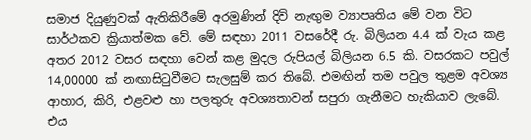සමාජ දියුණුවක් ඇතිකිරීමේ අරමුණින් දිවි නැඟුම ව්‍යාපෘතිය මේ වන විට සාර්ථකව ක්‍රියාත්මක වේ. මේ සඳහා 2011 වසරේදී රු. බිලියන 4.4 ක් වැය කළ අතර 2012 වසර සඳහා වෙන් කළ මුදල රුපියල් බිලියන 6.5 කි. වසරකට පවුල් 14,00000 ක් නඟාසිටුවීමට සැලසුම් කර තිබේ. එමඟින් තම පවුල තුළම අවශ්‍ය ආහාර, කිරි, එළවළු හා පලතුරු අවශ්‍යතාවන් සපුරා ගැනීමට හැකියාව ලැබේ. එය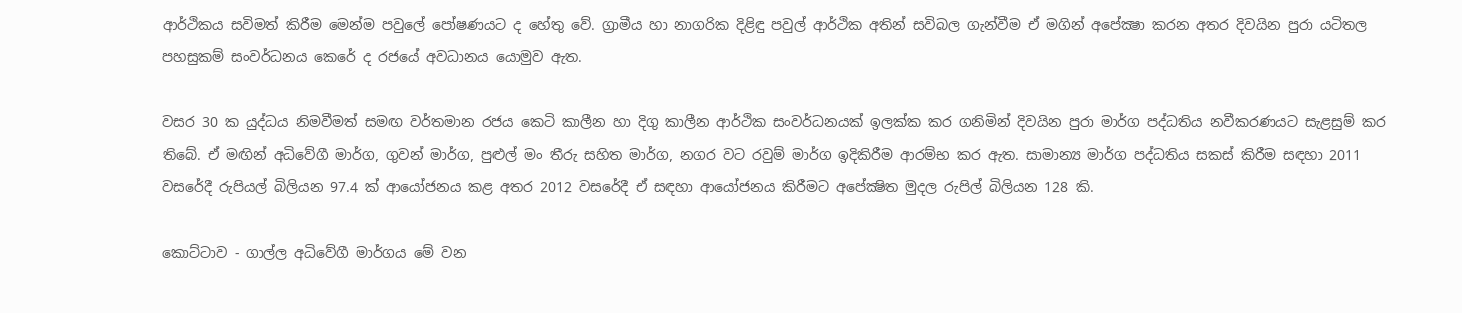ආර්ථිකය සවිමත් කිරීම මෙන්ම පවුලේ පෝෂණයට ද හේතු වේ. ග්‍රාමීය හා නාගරික දිළිඳු පවුල් ආර්ථික අතින් සවිබල ගැන්වීම ඒ මගින් අපේක්‍ෂා කරන අතර දිවයින පුරා යටිතල පහසුකම් සංවර්ධනය කෙරේ ද රජයේ අවධානය යොමුව ඇත.

වසර 30 ක යුද්ධය නිමවීමත් සමඟ වර්තමාන රජය කෙටි කාලීන හා දිගු කාලීන ආර්ථික සංවර්ධනයක් ඉලක්ක කර ගනිමින් දිවයින පුරා මාර්ග පද්ධතිය නවීකරණයට සැළසුම් කර තිබේ. ඒ මඟින් අධිවේගී මාර්ග, ගුවන් මාර්ග, පුළුල් මං තීරු සහිත මාර්ග, නගර වට රවුම් මාර්ග ඉදිකිරීම ආරම්භ කර ඇත. සාමාන්‍ය මාර්ග පද්ධතිය සකස් කිරීම සඳහා 2011 වසරේදී රුපියල් බිලියන 97.4 ක් ආයෝජනය කළ අතර 2012 වසරේදී ඒ සඳහා ආයෝජනය කිරීමට අපේක්‍ෂිත මුදල රුපිල් බිලියන 128 කි.

කොට්ටාව - ගාල්ල අධිවේගී මාර්ගය මේ වන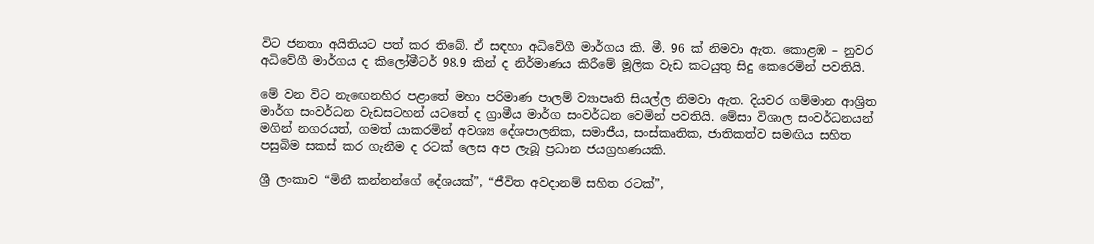විට ජනතා අයිතියට පත් කර තිබේ. ඒ සඳහා අධිවේගී මාර්ගය කි. මී. 96 ක් නිමවා ඇත. කොළඹ – නුවර අධිවේගී මාර්ගය ද කිලෝමීටර් 98.9 කින් ද නිර්මාණය කිරීමේ මූලික වැඩ කටයුතු සිදු කෙරෙමින් පවතියි.

මේ වන විට නැඟෙනහිර පළාතේ මහා පරිමාණ පාලම් ව්‍යාපෘති සියල්ල නිමවා ඇත. දියවර ගම්මාන ආශ්‍රිත මාර්ග සංවර්ධන වැඩසටහන් යටතේ ද ග්‍රාමීය මාර්ග සංවර්ධන වෙමින් පවතියි. මේසා විශාල සංවර්ධනයන් මගින් නගරයත්, ගමත් යාකරමින් අවශ්‍ය දේශපාලනික, සමාජීය, සංස්කෘතික, ජාතිකත්ව සමඟිය සහිත පසුබිම සකස් කර ගැනීම ද රටක් ලෙස අප ලැබූ ප්‍රධාන ජයග්‍රහණයකි.

ශ්‍රී ලංකාව “මිනී කන්නන්ගේ දේශයක්”, “ජීවිත අවදානම් සහිත රටක්”,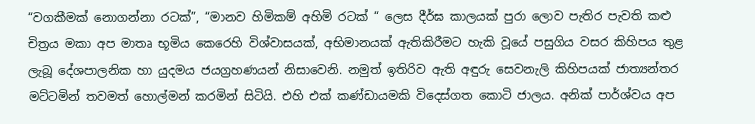“වගකීමක් නොගන්නා රටක්”, “මානව හිමිකම් අහිමි රටක් “ ලෙස දීර්ඝ කාලයක් පුරා ලොව පැතිර පැවති කළු චිත්‍රය මකා අප මාතෘ භූමිය කෙරෙහි විශ්වාසයක්, අභිමානයක් ඇතිකිරීමට හැකි වූයේ පසුගිය වසර කිහිපය තුළ ලැබූ දේශපාලනික හා යුදමය ජයග්‍රහණයන් නිසාවෙනි. නමුත් ඉතිරිව ඇති අඳුරු සෙවනැලි කිහිපයක් ජාත්‍යන්තර මට්ටමින් තවමත් හොල්මන් කරමින් සිටියි. එහි එක් කණ්ඩායමකි විදෙස්ගත කොටි ජාලය. අනික් පාර්ශ්වය අප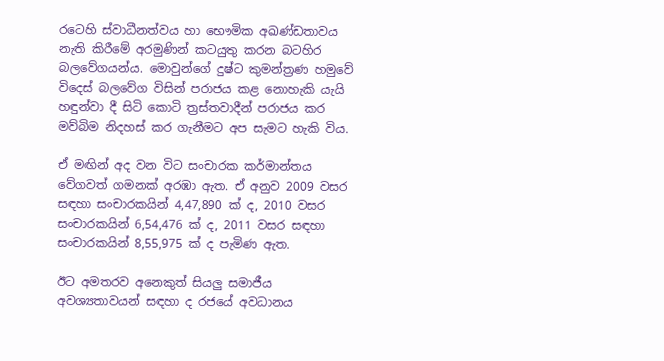රටෙහි ස්වාධීනත්වය හා භෞමික අඛණ්ඩතාවය නැති කිරීමේ අරමුණින් කටයුතු කරන බටහිර බලවේගයන්ය. මොවුන්ගේ දුෂ්ට කුමන්ත්‍රණ හමුවේ විදෙස් බලවේග විසින් පරාජය කළ නොහැකි යැයි හඳුන්වා දී සිටි කොටි ත්‍රස්තවාදීන් පරාජය කර මව්බිම නිදහස් කර ගැනීමට අප සැමට හැකි විය.

ඒ මඟින් අද වන විට සංචාරක කර්මාන්තය වේගවත් ගමනක් අරඹා ඇත. ඒ අනුව 2009 වසර සඳහා සංචාරකයින් 4,47,890 ක් ද, 2010 වසර සංචාරකයින් 6,54,476 ක් ද, 2011 වසර සඳහා සංචාරකයින් 8,55,975 ක් ද පැමිණ ඇත.

ඊට අමතරව අනෙකුත් සියලු සමාජීය අවශ්‍යතාවයන් සඳහා ද රජයේ අවධානය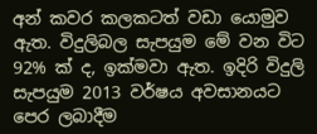අන් කවර කලකටත් වඩා යොමුව ඇත. විදුලිබල සැපයුම මේ වන විට 92% ක් ද, ඉක්මවා ඇත. ඉදිරි විදුලි සැපයුම 2013 වර්ෂය අවසානයට පෙර ලබාදීම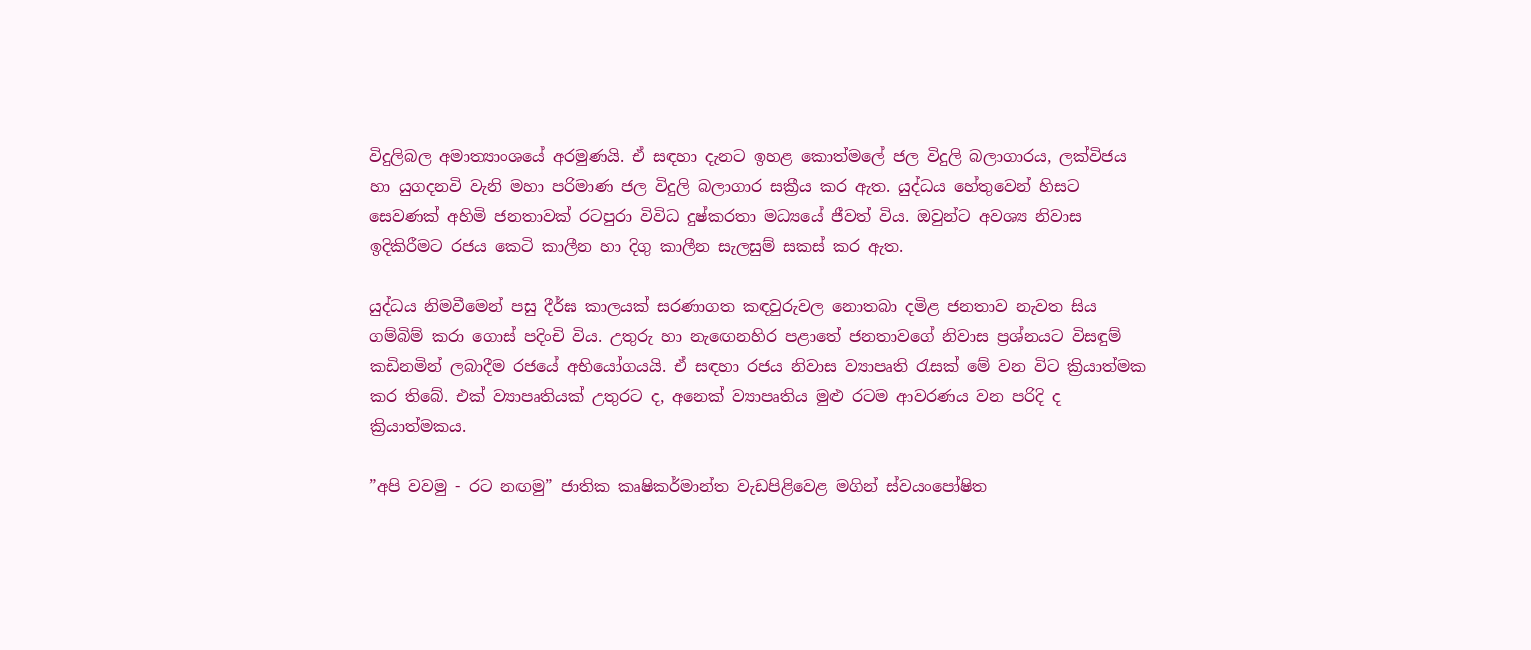විදුලිබල අමාත්‍යාංශයේ අරමුණයි. ඒ සඳහා දැනට ඉහළ කොත්මලේ ජල විදුලි බලාගාරය, ලක්විජය හා යුගදනවි වැනි මහා පරිමාණ ජල විදුලි බලාගාර සක්‍රීය කර ඇත. යුද්ධය හේතුවෙන් හිසට සෙවණක් අහිමි ජනතාවක් රටපුරා විවිධ දුෂ්කරතා මධ්‍යයේ ජීවත් විය. ඔවුන්ට අවශ්‍ය නිවාස ඉදිකිරීමට රජය කෙටි කාලීන හා දිගු කාලීන සැලසුම් සකස් කර ඇත.

යුද්ධය නිමවීමෙන් පසු දීර්ඝ කාලයක් සරණාගත කඳවුරුවල නොතබා දමිළ ජනතාව නැවත සිය ගම්බිම් කරා ගොස් පදිංචි විය. උතුරු හා නැඟෙනහිර පළාතේ ජනතාවගේ නිවාස ප්‍රශ්නයට විසඳුම් කඩිනමින් ලබාදීම රජයේ අභියෝගයයි. ඒ සඳහා රජය නිවාස ව්‍යාපෘති රැසක් මේ වන විට ක්‍රියාත්මක කර තිබේ. එක් ව්‍යාපෘතියක් උතුරට ද, අනෙක් ව්‍යාපෘතිය මුළු රටම ආවරණය වන පරිදි ද ක්‍රියාත්මකය.

”අපි වවමු - රට නඟමු” ජාතික කෘෂිකර්මාන්ත වැඩපිළිවෙළ මගින් ස්වයංපෝෂිත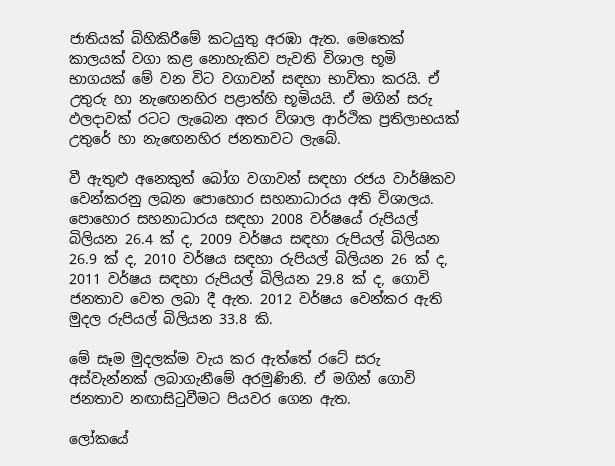ජාතියක් බිහිකිරීමේ කටයුතු අරඹා ඇත. මෙතෙක් කාලයක් වගා කළ නොහැකිව පැවති විශාල භූමි භාගයක් මේ වන විට වගාවන් සඳහා භාවිතා කරයි. ඒ උතුරු හා නැඟෙනහිර පළාත්හි භූමියයි. ඒ මගින් සරු ඵලදාවක් රටට ලැබෙන අතර විශාල ආර්ථික ප්‍රතිලාභයක් උතුරේ හා නැඟෙනහිර ජනතාවට ලැබේ.

වී ඇතුළු අනෙකුත් බෝග වගාවන් සඳහා රජය වාර්ෂිකව වෙන්කරනු ලබන පොහොර සහනාධාරය අති විශාලය. පොහොර සහනාධාරය සඳහා 2008 වර්ෂයේ රුපියල් බිලියන 26.4 ක් ද, 2009 වර්ෂය සඳහා රුපියල් බිලියන 26.9 ක් ද, 2010 වර්ෂය සඳහා රුපියල් බිලියන 26 ක් ද, 2011 වර්ෂය සඳහා රුපියල් බිලියන 29.8 ක් ද, ගොවි ජනතාව වෙත ලබා දී ඇත. 2012 වර්ෂය වෙන්කර ඇති මුදල රුපියල් බිලියන 33.8 කි.

මේ සෑම මුදලක්ම වැය කර ඇත්තේ රටේ සරු අස්වැන්නක් ලබාගැනීමේ අරමුණිනි. ඒ මගින් ගොවි ජනතාව නඟාසිටුවීමට පියවර ගෙන ඇත.

ලෝකයේ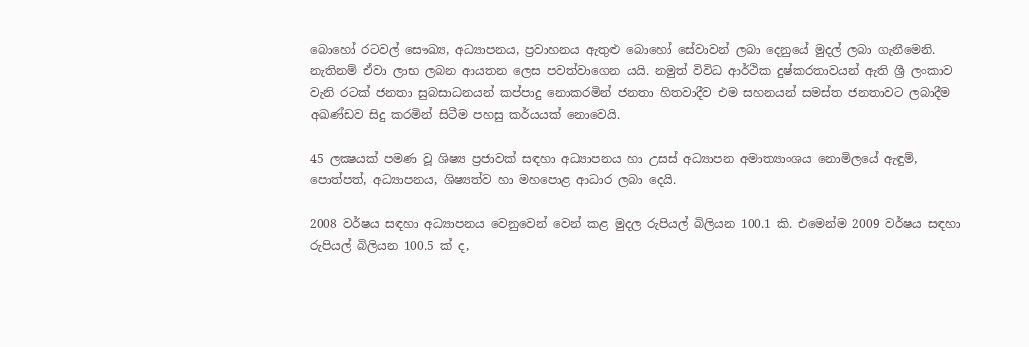බොහෝ රටවල් සෞඛ්‍ය, අධ්‍යාපනය, ප්‍රවාහනය ඇතුළු බොහෝ සේවාවන් ලබා දෙනුයේ මුදල් ලබා ගැනීමෙනි. නැතිනම් ඒවා ලාභ ලබන ආයතන ලෙස පවත්වාගෙන යයි. නමුත් විවිධ ආර්ථික දුෂ්කරතාවයන් ඇති ශ්‍රී ලංකාව වැනි රටක් ජනතා සුබසාධනයන් කප්පාදු නොකරමින් ජනතා හිතවාදීව එම සහනයන් සමස්ත ජනතාවට ලබාදීම අඛණ්ඩව සිදු කරමින් සිටීම පහසු කර්යයක් නොවෙයි.

45 ලක්‍ෂයක් පමණ වූ ශිෂ්‍ය ප්‍රජාවක් සඳහා අධ්‍යාපනය හා උසස් අධ්‍යාපන අමාත්‍යාංශය නොමිලයේ ඇඳුම්, පොත්පත්, අධ්‍යාපනය, ශිෂ්‍යත්ව හා මහපොළ ආධාර ලබා දෙයි.

2008 වර්ෂය සඳහා අධ්‍යාපනය වෙනුවෙන් වෙන් කළ මුදල රුපියල් බිලියන 100.1 කි. එමෙන්ම 2009 වර්ෂය සඳහා රුපියල් බිලියන 100.5 ක් ද,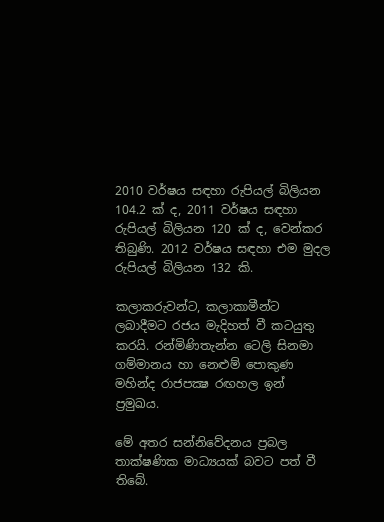2010 වර්ෂය සඳහා රුපියල් බිලියන 104.2 ක් ද, 2011 වර්ෂය සඳහා රුපියල් බිලියන 120 ක් ද, වෙන්කර තිබුණි. 2012 වර්ෂය සඳහා එම මුදල රුපියල් බිලියන 132 කි.

කලාකරුවන්ට, කලාකාමීන්ට ලබාදීමට රජය මැදිහත් වී කටයුතු කරයි. රන්මිණිතැන්න ටෙලි සිනමා ගම්මානය හා නෙළුම් පොකුණ මහින්ද රාජපක්‍ෂ රඟහල ඉන් ප්‍රමුඛය.

මේ අතර සන්නිවේදනය ප්‍රබල තාක්ෂණික මාධ්‍යයක් බවට පත් වී තිබේ.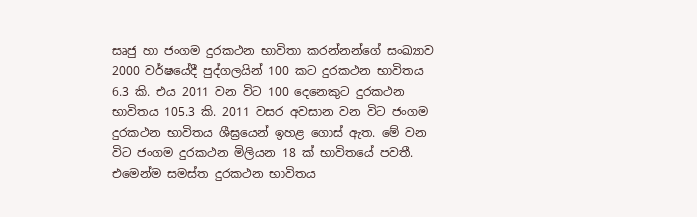සෘජු හා ජංගම දුරකථන භාවිතා කරන්නන්ගේ සංඛ්‍යාව 2000 වර්ෂයේදී පුද්ගලයින් 100 කට දුරකථන භාවිතය 6.3 කි. එය 2011 වන විට 100 දෙනෙකුට දුරකථන භාවිතය 105.3 කි. 2011 වසර අවසාන වන විට ජංගම දුරකථන භාවිතය ශීඝ්‍රයෙන් ඉහළ ගොස් ඇත. මේ වන විට ජංගම දුරකථන මිලියන 18 ක් භාවිතයේ පවතී. එමෙන්ම සමස්ත දුරකථන භාවිතය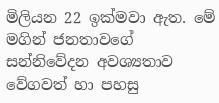මිලියන 22 ඉක්මවා ඇත. මේ මගින් ජනතාවගේ සන්නිවේදන අවශ්‍යතාව වේගවත් හා පහසු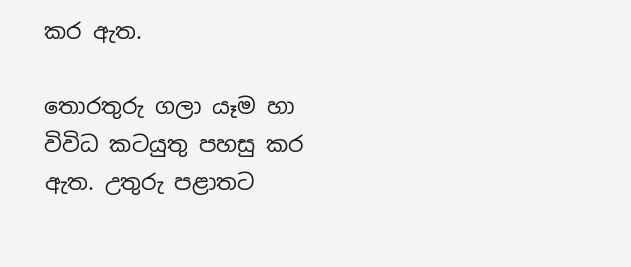කර ඇත.

තොරතුරු ගලා යෑම හා විවිධ කටයුතු පහසු කර ඇත. උතුරු පළාතට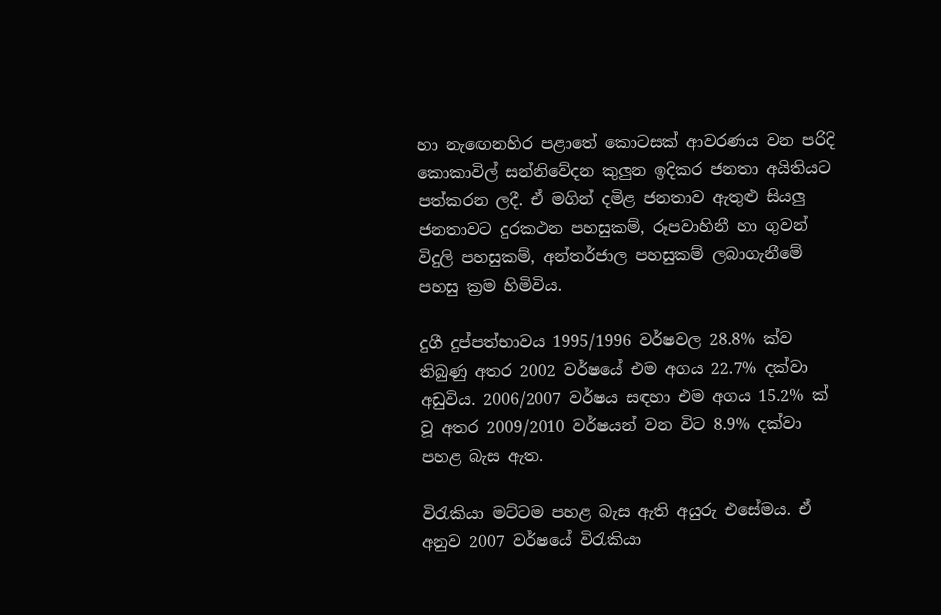හා නැඟෙනහිර පළාතේ කොටසක් ආවරණය වන පරිදි කොකාවිල් සන්නිවේදන කුලුන ඉදිකර ජනතා අයිතියට පත්කරන ලදී. ඒ මගින් දමිළ ජනතාව ඇතුළු සියලු ජනතාවට දුරකථන පහසුකම්, රූපවාහිනී හා ගුවන් විදුලි පහසුකම්, අන්තර්ජාල පහසුකම් ලබාගැනීමේ පහසු ක්‍රම හිමිවිය.

දුගී දුප්පත්භාවය 1995/1996 වර්ෂවල 28.8% ක්ව තිබුණු අතර 2002 වර්ෂයේ එම අගය 22.7% දක්වා අඩුවිය. 2006/2007 වර්ෂය සඳහා එම අගය 15.2% ක් වූ අතර 2009/2010 වර්ෂයන් වන විට 8.9% දක්වා පහළ බැස ඇත.

විරැකියා මට්ටම පහළ බැස ඇති අයුරු එසේමය. ඒ අනුව 2007 වර්ෂයේ විරැකියා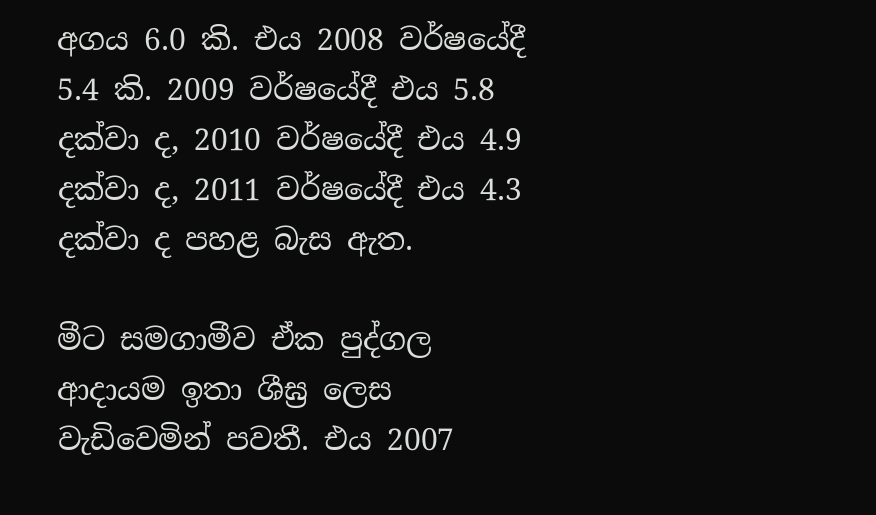අගය 6.0 කි. එය 2008 වර්ෂයේදී 5.4 කි. 2009 වර්ෂයේදී එය 5.8 දක්වා ද, 2010 වර්ෂයේදී එය 4.9 දක්වා ද, 2011 වර්ෂයේදී එය 4.3 දක්වා ද පහළ බැස ඇත.

මීට සමගාමීව ඒක පුද්ගල ආදායම ඉතා ශීඝ්‍ර ලෙස වැඩිවෙමින් පවතී. එය 2007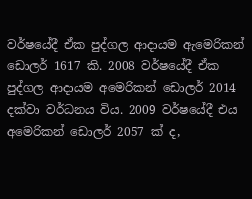වර්ෂයේදී ඒක පුද්ගල ආදායම ඇමෙරිකන් ඩොලර් 1617 කි. 2008 වර්ෂයේදී ඒක පුද්ගල ආදායම අමෙරිකන් ඩොලර් 2014 දක්වා වර්ධනය විය. 2009 වර්ෂයේදී එය අමෙරිකන් ඩොලර් 2057 ක් ද,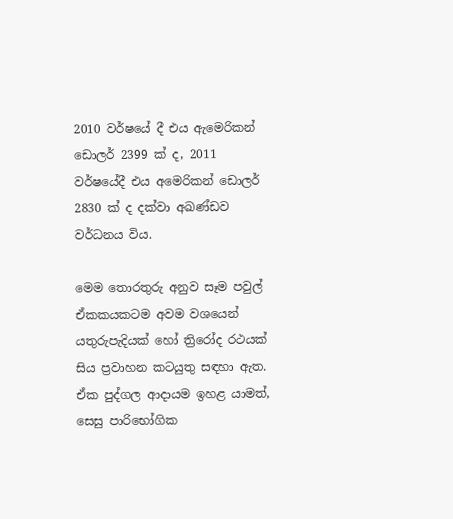2010 වර්ෂයේ දී එය ඇමෙරිකන් ඩොලර් 2399 ක් ද, 2011 වර්ෂයේදී එය අමෙරිකන් ඩොලර් 2830 ක් ද දක්වා අඛණ්ඩව වර්ධනය විය.

මෙම තොරතුරු අනුව සෑම පවුල් ඒකකයකටම අවම වශයෙන් යතුරුපැදියක් හෝ ත්‍රිරෝද රථයක් සිය ප්‍රවාහන කටයුතු සඳහා ඇත. ඒක පුද්ගල ආදායම ඉහළ යාමත්, සෙසු පාරිභෝගික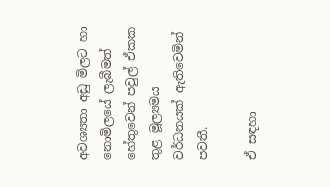අවශ්‍යතා අඩු මිලට හා නොමිලයේ ලැබීමත් හේතුවෙන් පවුල් ඒකක තුළ මූල්‍යමය වර්ධනයක් ඇතිවෙමින් පවතී.

ඒ සඳහා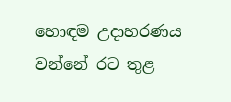හොඳම උදාහරණය වන්නේ රට තුළ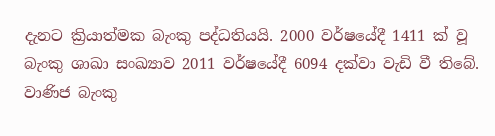දැනට ක්‍රියාත්මක බැංකු පද්ධතියයි. 2000 වර්ෂයේදී 1411 ක් වූ බැංකු ශාඛා සංඛ්‍යාව 2011 වර්ෂයේදී 6094 දක්වා වැඩි වී තිබේ. වාණිජ බැංකු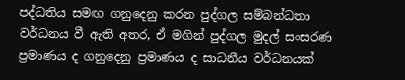පද්ධතිය සමඟ ගනුදෙනු කරන පුද්ගල සම්බන්ධතා වර්ධනය වී ඇති අතර, ඒ මගින් පුද්ගල මුදල් සංසරණ ප්‍රමාණය ද ගනුදෙනු ප්‍රමාණය ද සාධනීය වර්ධනයක්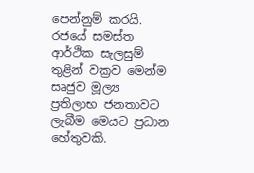පෙන්නුම් කරයි. රජයේ සමස්ත ආර්ථික සැලසුම් තුළින් වක්‍රව මෙන්ම සෘජුව මූල්‍ය ප්‍රතිලාභ ජනතාවට ලැබීම මෙයට ප්‍රධාන හේතුවකි.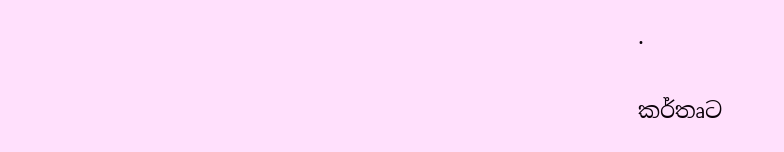.

කර්තෘට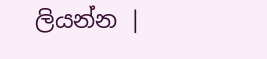ලියන්න |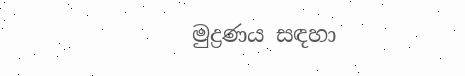මුද්‍රණය සඳහා